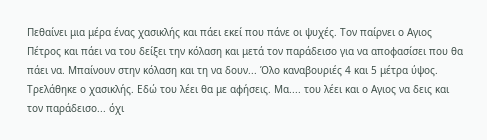Πεθαίνει μια μέρα ένας χασικλής και πάει εκεί που πάνε οι ψυχές. Τον παίρνει ο Aγιος Πέτρος και πάει να του δείξει την κόλαση και μετά τον παράδεισο για να αποφασίσει που θα πάει να. Μπαίνουν στην κόλαση και τη να δουν... Όλο καναβουριές 4 και 5 μέτρα ύψος. Τρελάθηκε ο χασικλής. Εδώ του λέει θα με αφήσεις. Μα.... του λέει και ο Aγιος να δεις και τον παράδεισο... όχι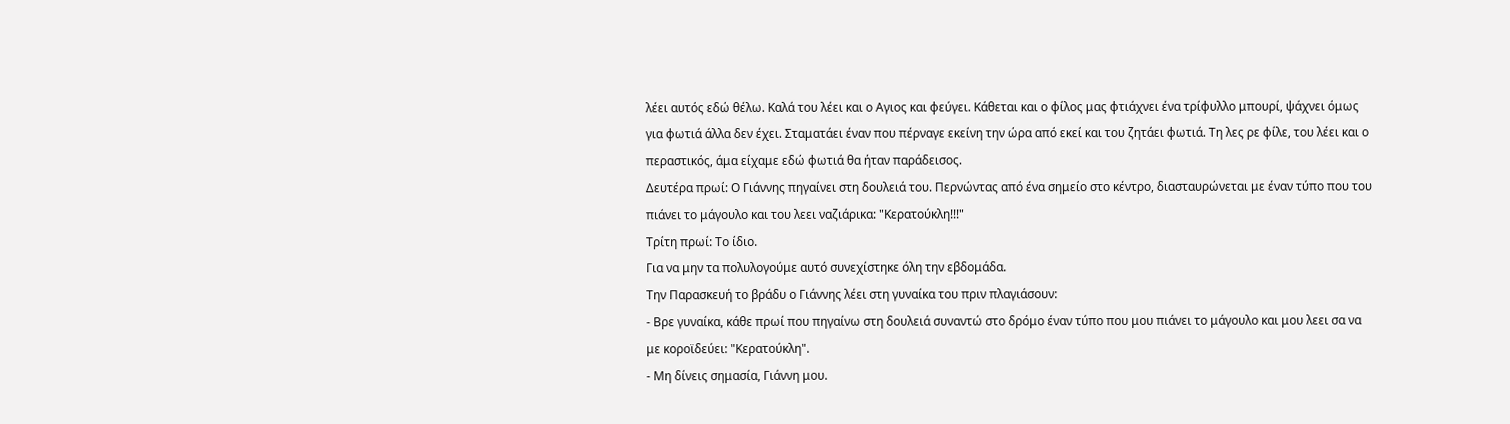λέει αυτός εδώ θέλω. Καλά του λέει και ο Aγιος και φεύγει. Κάθεται και ο φίλος μας φτιάχνει ένα τρίφυλλο μπουρί, ψάχνει όμως για φωτιά άλλα δεν έχει. Σταματάει έναν που πέρναγε εκείνη την ώρα από εκεί και του ζητάει φωτιά. Τη λες ρε φίλε, του λέει και ο περαστικός, άμα είχαμε εδώ φωτιά θα ήταν παράδεισος.
Δευτέρα πρωί: Ο Γιάννης πηγαίνει στη δουλειά του. Περνώντας από ένα σημείο στο κέντρο, διασταυρώνεται με έναν τύπο που του πιάνει το μάγουλο και του λεει ναζιάρικα: "Κερατούκλη!!!"
Τρίτη πρωί: Το ίδιο.
Για να μην τα πολυλογούμε αυτό συνεχίστηκε όλη την εβδομάδα.
Την Παρασκευή το βράδυ ο Γιάννης λέει στη γυναίκα του πριν πλαγιάσουν:
- Βρε γυναίκα, κάθε πρωί που πηγαίνω στη δουλειά συναντώ στο δρόμο έναν τύπο που μου πιάνει το μάγουλο και μου λεει σα να με κοροϊδεύει: "Κερατούκλη".
- Μη δίνεις σημασία, Γιάννη μου.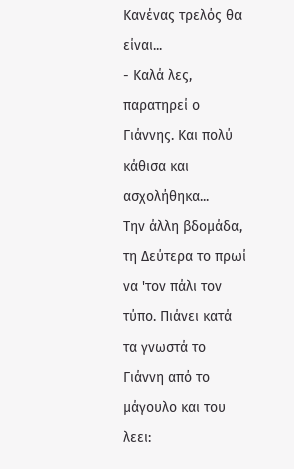Κανένας τρελός θα είναι...
- Καλά λες, παρατηρεί ο Γιάννης. Και πολύ κάθισα και ασχολήθηκα...
Την άλλη βδομάδα, τη Δεύτερα το πρωί να 'τον πάλι τον τύπο. Πιάνει κατά τα γνωστά το Γιάννη από το μάγουλο και του λεει: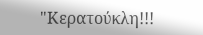"Κερατούκλη!!!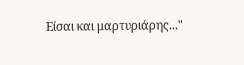Είσαι και μαρτυριάρης..."